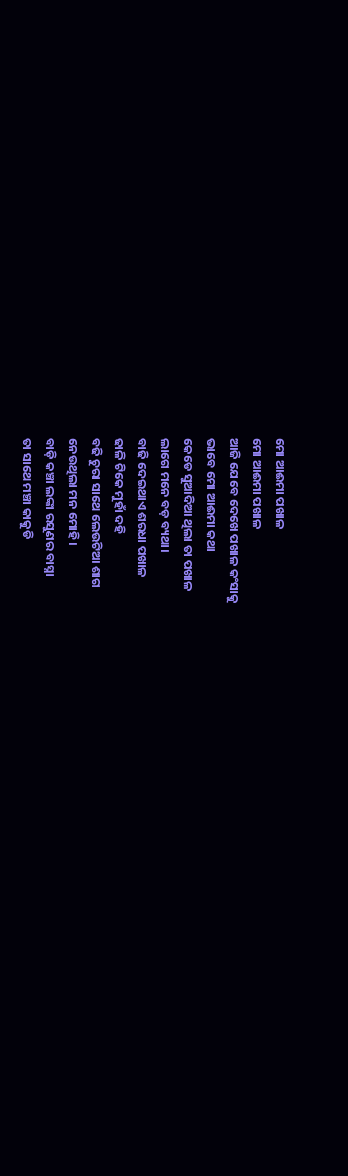ମୋ ଆଈମା ପଖାଳ
ମୋ ଆଈମା ପଖାଳ
ଆଜି ଯେବେ ଦେଖେ ପଖାଳ କଂସାକୁ
ଭାବେ ମୋ ଆଈମା କଥା
କେଡେ ସୁଆଦିଆ ଥିଲା ତା ପଖାଳ
ଲାଗେ ମନେ ବଡ଼ ବ୍ୟଥା।
ବାଢି ଦେଇଥାଏ ଶରଧା ପଖାଳ
ଢାଳି ଟିକେ ମୁହାଁ ଦହି
ବଢି ଚୁରା ସାଥେ ଲେଉଟିଆ ଶାଗ
ନେଉଥିଲା ମନ ମୋହି।
ବାଡ଼ି କଞ୍ଚା ଲଙ୍କା ରସୁଣର ବାସ୍ନା
ତା ସାଥେ ମଞ୍ଚା କାକୁଡି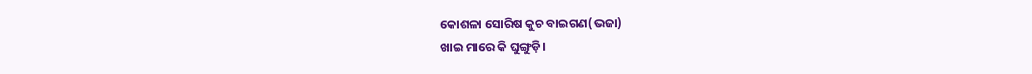କୋଶଳା ସୋରିଷ କୁଚ ବାଇଗଣ(ଭଜା)
ଖାଇ ମାରେ କି ଘୁଙ୍ଗୁଡ଼ି।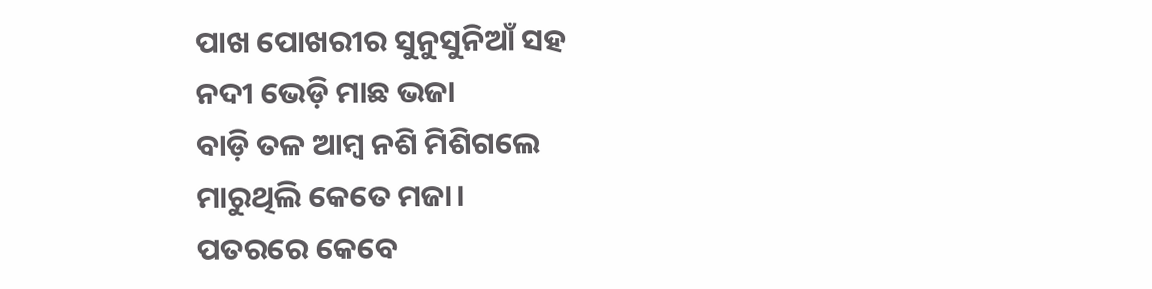ପାଖ ପୋଖରୀର ସୁନୁସୁନିଆଁ ସହ
ନଦୀ ଭେଡ଼ି ମାଛ ଭଜା
ବାଡ଼ି ତଳ ଆମ୍ବ ନଶି ମିଶିଗଲେ
ମାରୁଥିଲି କେତେ ମଜା।
ପତରରେ କେବେ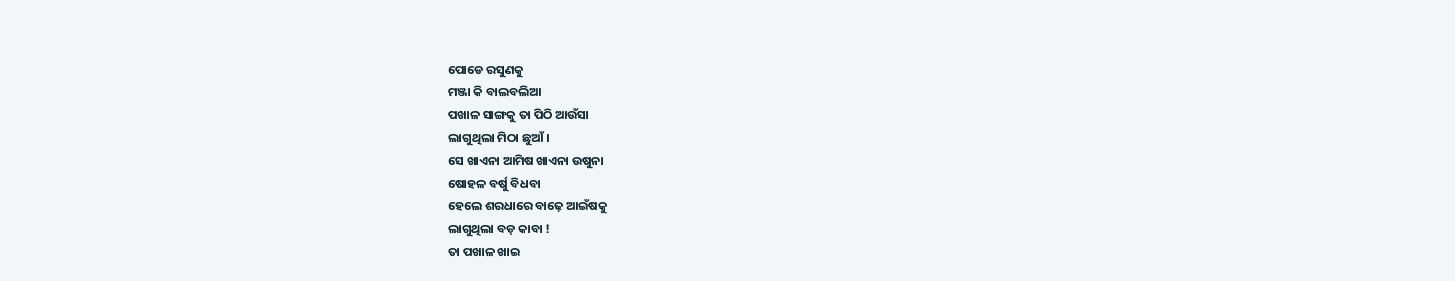ପୋଡେ ରସୁଣକୁ
ମଞ୍ଜା କି ବାଲବଲିଆ
ପଖାଳ ସାଙ୍ଗକୁ ତା ପିଠି ଆଉଁସା
ଲାଗୁଥିଲା ମିଠା ଛୁଆଁ।
ସେ ଖାଏନା ଆମିଷ ଖାଏନା ଉଷୁନା
ଷୋହଳ ବର୍ଷୁ ବିଧବା
ହେଲେ ଶରଧାରେ ବାଢ଼େ ଆଇଁଷକୁ
ଲାଗୁଥିଲା ବଡ଼ କାବା !
ତା ପଖାଳ ଖାଇ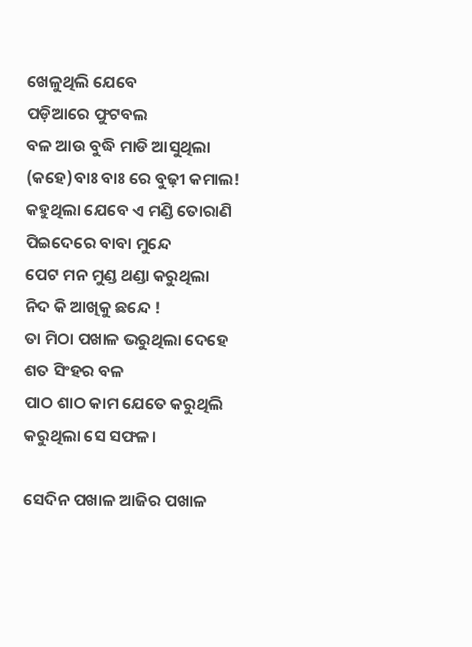ଖେଳୁଥିଲି ଯେବେ
ପଡ଼ିଆରେ ଫୁଟବଲ
ବଳ ଆଉ ବୁଦ୍ଧି ମାଡି ଆସୁଥିଲା
(କହେ)ବାଃ ବାଃ ରେ ବୁଢ଼ୀ କମାଲ!
କହୁଥିଲା ଯେବେ ଏ ମଣ୍ଡି ତୋରାଣି
ପିଇଦେରେ ବାବା ମୁନ୍ଦେ
ପେଟ ମନ ମୁଣ୍ଡ ଥଣ୍ଡା କରୁଥିଲା
ନିଦ କି ଆଖିକୁ ଛନ୍ଦେ !
ତା ମିଠା ପଖାଳ ଭରୁଥିଲା ଦେହେ
ଶତ ସିଂହର ବଳ
ପାଠ ଶାଠ କାମ ଯେତେ କରୁଥିଲି
କରୁଥିଲା ସେ ସଫଳ।

ସେଦିନ ପଖାଳ ଆଜିର ପଖାଳ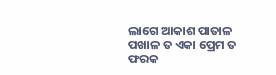ଲାଗେ ଆକାଶ ପାତାଳ
ପଖାଳ ତ ଏକା ପ୍ରେମ ତ ଫରକ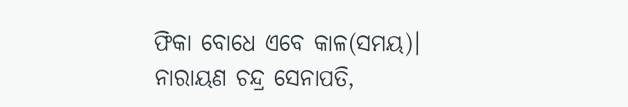ଫିକା ବୋଧେ ଏବେ କାଳ(ସମୟ)।
ନାରାୟଣ ଚନ୍ଦ୍ର ସେନାପତି,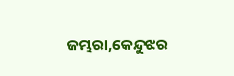ଜମ୍ଭରା,କେନ୍ଦୁଝର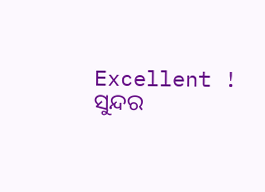Excellent ! ସୁନ୍ଦର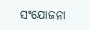ସଂଯୋଜନା